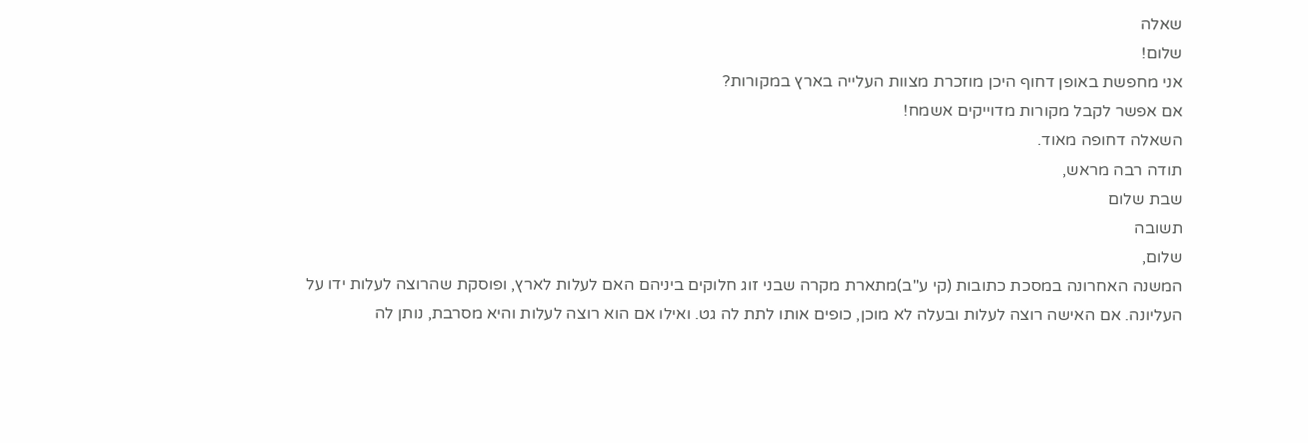שאלה
שלום!
אני מחפשת באופן דחוף היכן מוזכרת מצוות העלייה בארץ במקורות?
אם אפשר לקבל מקורות מדוייקים אשמח!
השאלה דחופה מאוד.
תודה רבה מראש,
שבת שלום
תשובה
שלום,
המשנה האחרונה במסכת כתובות (קי ע"ב)מתארת מקרה שבני זוג חלוקים ביניהם האם לעלות לארץ, ופוסקת שהרוצה לעלות ידו על העליונה. אם האישה רוצה לעלות ובעלה לא מוכן, כופים אותו לתת לה גט. ואילו אם הוא רוצה לעלות והיא מסרבת, נותן לה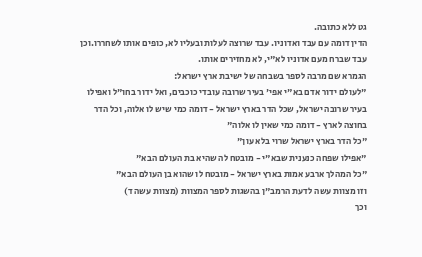גט ללא כתובה.
הדין דומה עם עבד ואדוניו. עבד שרוצה לעלות ובעליו לא, כופים אותו לשחררו.וכן עבד שברח מעם אדוניו לא"י, לא מחזירים אותו.
הגמרא שם מרבה לספר בשבחה של ישיבת ארץ ישראל:
"לעולם ידור אדם בא"י אפי' בעיר שרובה עובדי כוכבים, ואל ידור בחו"ל ואפילו בעיר שרובה ישראל, שכל הדר בארץ ישראל - דומה כמי שיש לו אלוה, וכל הדר בחוצה לארץ - דומה כמי שאין לו אלוה"
"כל הדר בארץ ישראל שרוי בלא עון"
"אפילו שפחה כנענית שבא"י - מובטח לה שהיא בת העולם הבא"
"כל המהלך ארבע אמות בארץ ישראל - מובטח לו שהוא בן העולם הבא"
וזו מצוות עשה לדעת הרמב"ן בהשגות לספר המצוות (מצוות עשה ד)
וכך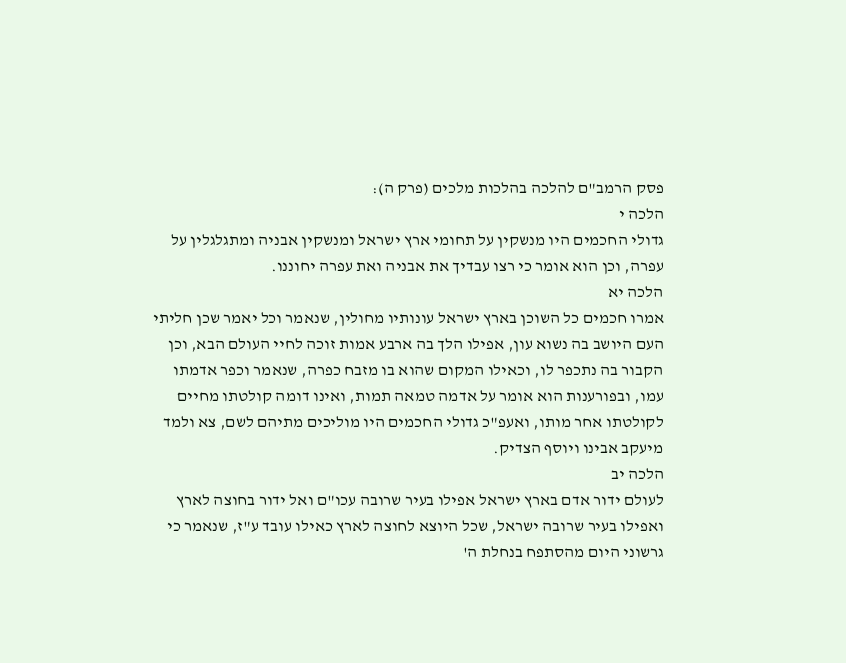פסק הרמב"ם להלכה בהלכות מלכים (פרק ה):
הלכה י
גדולי החכמים היו מנשקין על תחומי ארץ ישראל ומנשקין אבניה ומתגלגלין על עפרה, וכן הוא אומר כי רצו עבדיך את אבניה ואת עפרה יחוננו.
הלכה יא
אמרו חכמים כל השוכן בארץ ישראל עונותיו מחולין, שנאמר וכל יאמר שכן חליתי העם היושב בה נשוא עון, אפילו הלך בה ארבע אמות זוכה לחיי העולם הבא, וכן הקבור בה נתכפר לו, וכאילו המקום שהוא בו מזבח כפרה, שנאמר וכפר אדמתו עמו, ובפורענות הוא אומר על אדמה טמאה תמות, ואינו דומה קולטתו מחיים לקולטתו אחר מותו, ואעפ"כ גדולי החכמים היו מוליכים מתיהם לשם, צא ולמד מיעקב אבינו ויוסף הצדיק.
הלכה יב
לעולם ידור אדם בארץ ישראל אפילו בעיר שרובה עכו"ם ואל ידור בחוצה לארץ ואפילו בעיר שרובה ישראל, שכל היוצא לחוצה לארץ כאילו עובד ע"ז, שנאמר כי גרשוני היום מהסתפח בנחלת ה'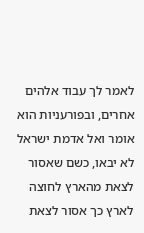לאמר לך עבוד אלהים אחרים, ובפורעניות הוא אומר ואל אדמת ישראל לא יבאו, כשם שאסור לצאת מהארץ לחוצה לארץ כך אסור לצאת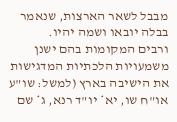מבבל לשאר הארצות, שנאמר בבלה יובאו ושמה יהיו.
ורבים המקומות בהם ישנן משמעויות הלכתיות המדגישות את הישיבה בארץ (למשל: שו"ע או"ח שו, יא* יו"ד רנא, ג* שם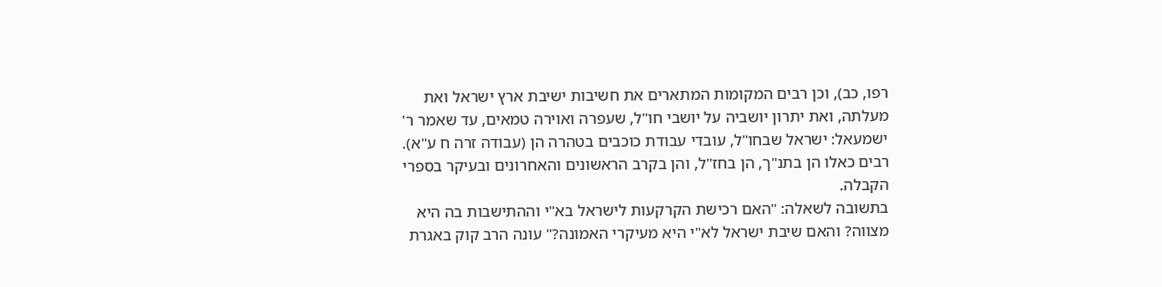רפו, כב), וכן רבים המקומות המתארים את חשיבות ישיבת ארץ ישראל ואת מעלתה, ואת יתרון יושביה על יושבי חו"ל, שעפרה ואוירה טמאים, עד שאמר ר' ישמעאל: ישראל שבחו"ל, עובדי עבודת כוכבים בטהרה הן (עבודה זרה ח ע"א). רבים כאלו הן בתנ"ך, הן בחז"ל, והן בקרב הראשונים והאחרונים ובעיקר בספרי הקבלה.
בתשובה לשאלה: "האם רכישת הקרקעות לישראל בא"י וההתישבות בה היא מצווה? והאם שיבת ישראל לא"י היא מעיקרי האמונה?" עונה הרב קוק באגרת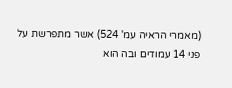(מאמרי הראיה עמ' 524) אשר מתפרשת על פני 14 עמודים ובה הוא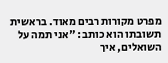מפרט מקורות רבים מאוד. בראשית תשובתו הוא כותב: "אני תמה על השואלים, איך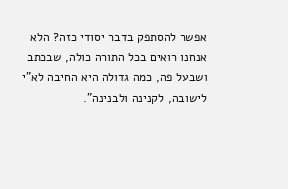אפשר להסתפק בדבר יסודי כזה? הלא אנחנו רואים בכל התורה כולה, שבכתב ושבעל פה, כמה גדולה היא החיבה לא"י לישובה, לקנינה ולבנינה".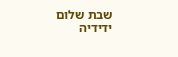שבת שלום
ידידיה